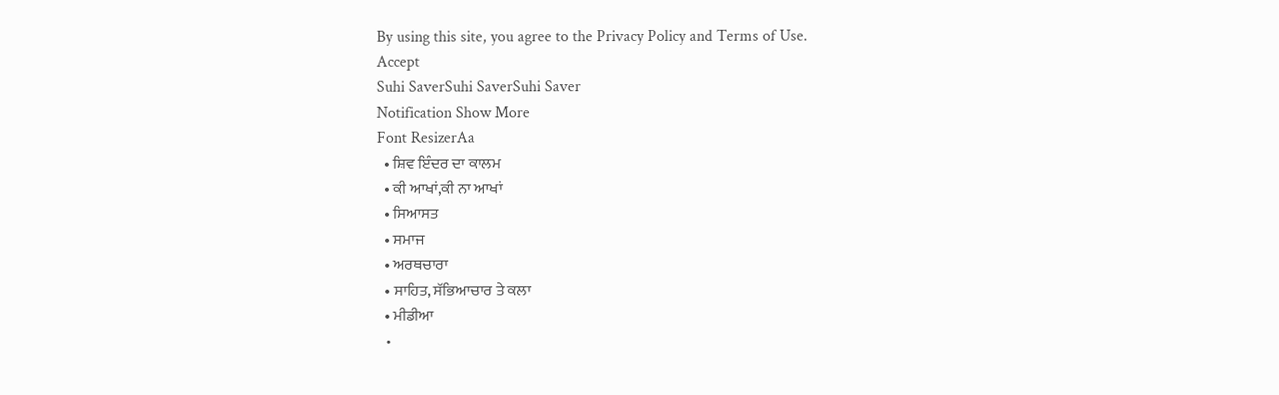By using this site, you agree to the Privacy Policy and Terms of Use.
Accept
Suhi SaverSuhi SaverSuhi Saver
Notification Show More
Font ResizerAa
  • ਸ਼ਿਵ ਇੰਦਰ ਦਾ ਕਾਲਮ
  • ਕੀ ਆਖਾਂ,ਕੀ ਨਾ ਆਖਾਂ
  • ਸਿਆਸਤ
  • ਸਮਾਜ
  • ਅਰਥਚਾਰਾ
  • ਸਾਹਿਤ, ਸੱਭਿਆਚਾਰ ਤੇ ਕਲਾ
  • ਮੀਡੀਆ
  •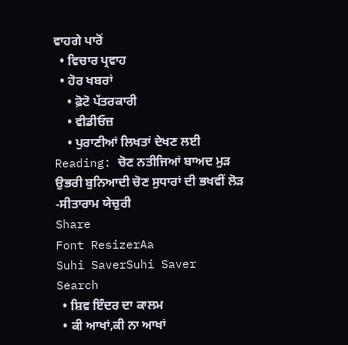ਵਾਹਗੇ ਪਾਰੋਂ
  • ਵਿਚਾਰ ਪ੍ਰਵਾਹ
  • ਹੋਰ ਖਬਰਾਂ
    • ਫ਼ੋਟੋ ਪੱਤਰਕਾਰੀ
    • ਵੀਡੀਓਜ਼
    • ਪੁਰਾਣੀਆਂ ਲਿਖਤਾਂ ਦੇਖਣ ਲਈ
Reading: ਚੋਣ ਨਤੀਜਿਆਂ ਬਾਅਦ ਮੁੜ ਉਭਰੀ ਬੁਨਿਆਦੀ ਚੋਣ ਸੁਧਾਰਾਂ ਦੀ ਭਖਵੀਂ ਲੋੜ -ਸੀਤਾਰਾਮ ਯੇਚੁਰੀ
Share
Font ResizerAa
Suhi SaverSuhi Saver
Search
  • ਸ਼ਿਵ ਇੰਦਰ ਦਾ ਕਾਲਮ
  • ਕੀ ਆਖਾਂ,ਕੀ ਨਾ ਆਖਾਂ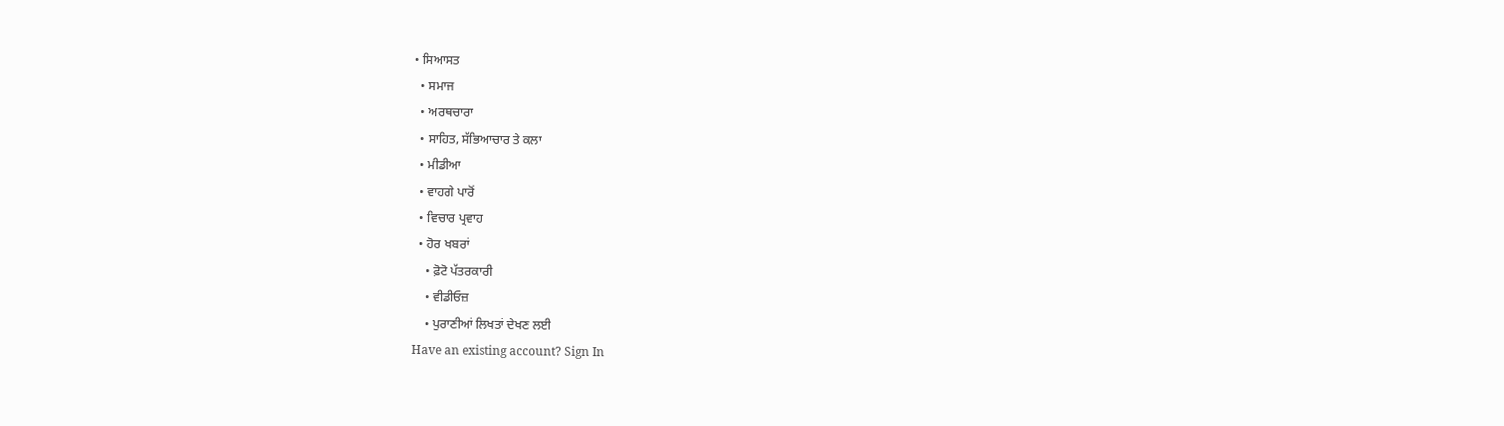• ਸਿਆਸਤ
  • ਸਮਾਜ
  • ਅਰਥਚਾਰਾ
  • ਸਾਹਿਤ, ਸੱਭਿਆਚਾਰ ਤੇ ਕਲਾ
  • ਮੀਡੀਆ
  • ਵਾਹਗੇ ਪਾਰੋਂ
  • ਵਿਚਾਰ ਪ੍ਰਵਾਹ
  • ਹੋਰ ਖਬਰਾਂ
    • ਫ਼ੋਟੋ ਪੱਤਰਕਾਰੀ
    • ਵੀਡੀਓਜ਼
    • ਪੁਰਾਣੀਆਂ ਲਿਖਤਾਂ ਦੇਖਣ ਲਈ
Have an existing account? Sign In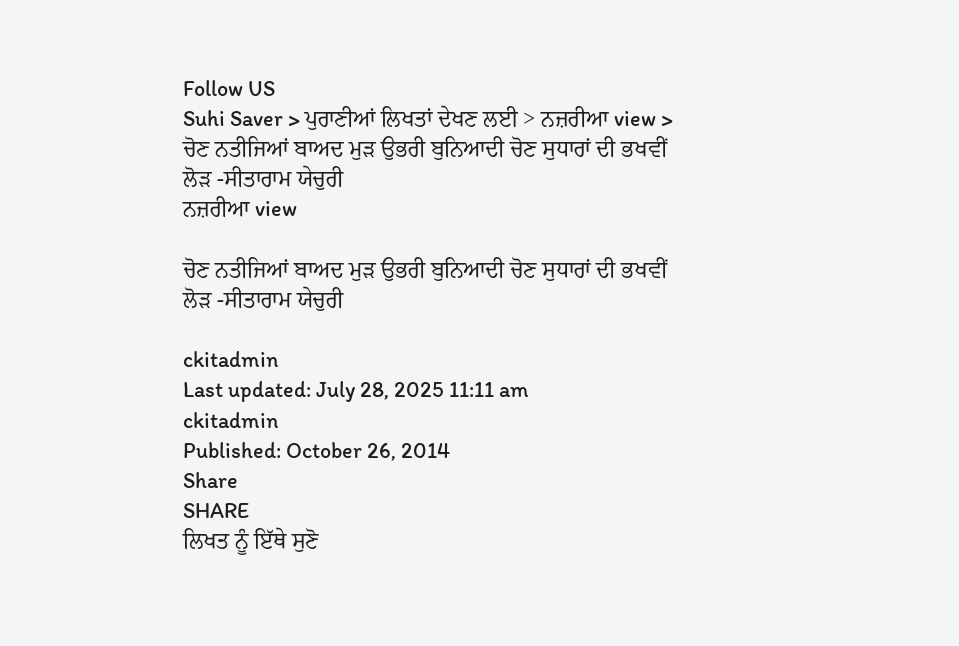Follow US
Suhi Saver > ਪੁਰਾਣੀਆਂ ਲਿਖਤਾਂ ਦੇਖਣ ਲਈ > ਨਜ਼ਰੀਆ view > ਚੋਣ ਨਤੀਜਿਆਂ ਬਾਅਦ ਮੁੜ ਉਭਰੀ ਬੁਨਿਆਦੀ ਚੋਣ ਸੁਧਾਰਾਂ ਦੀ ਭਖਵੀਂ ਲੋੜ -ਸੀਤਾਰਾਮ ਯੇਚੁਰੀ
ਨਜ਼ਰੀਆ view

ਚੋਣ ਨਤੀਜਿਆਂ ਬਾਅਦ ਮੁੜ ਉਭਰੀ ਬੁਨਿਆਦੀ ਚੋਣ ਸੁਧਾਰਾਂ ਦੀ ਭਖਵੀਂ ਲੋੜ -ਸੀਤਾਰਾਮ ਯੇਚੁਰੀ

ckitadmin
Last updated: July 28, 2025 11:11 am
ckitadmin
Published: October 26, 2014
Share
SHARE
ਲਿਖਤ ਨੂੰ ਇੱਥੇ ਸੁਣੋ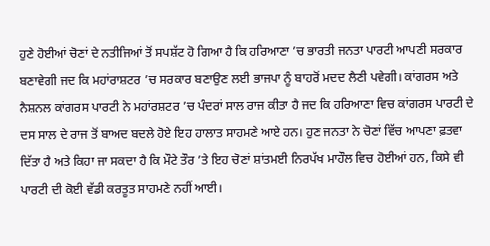ਹੁਣੇ ਹੋਈਆਂ ਚੋਣਾਂ ਦੇ ਨਤੀਜਿਆਂ ਤੋਂ ਸਪਸ਼ੱਟ ਹੋ ਗਿਆ ਹੈ ਕਿ ਹਰਿਆਣਾ ’ਚ ਭਾਰਤੀ ਜਨਤਾ ਪਾਰਟੀ ਆਪਣੀ ਸਰਕਾਰ ਬਣਾਵੇਗੀ ਜਦ ਕਿ ਮਹਾਂਰਾਸ਼ਟਰ ’ਚ ਸਰਕਾਰ ਬਣਾਉਣ ਲਈ ਭਾਜਪਾ ਨੂੰ ਬਾਹਰੋਂ ਮਦਦ ਲੈਣੀ ਪਵੇਗੀ। ਕਾਂਗਰਸ ਅਤੇ ਨੈਸ਼ਨਲ ਕਾਂਗਰਸ ਪਾਰਟੀ ਨੇ ਮਹਾਂਰਸ਼ਟਰ ’ਚ ਪੰਦਰਾਂ ਸਾਲ ਰਾਜ ਕੀਤਾ ਹੈ ਜਦ ਕਿ ਹਰਿਆਣਾ ਵਿਚ ਕਾਂਗਰਸ ਪਾਰਟੀ ਦੇ ਦਸ ਸਾਲ ਦੇ ਰਾਜ ਤੋਂ ਬਾਅਦ ਬਦਲੇ ਹੋਏ ਇਹ ਹਾਲਾਤ ਸਾਹਮਣੇ ਆਏ ਹਨ। ਹੁਣ ਜਨਤਾ ਨੇ ਚੋਣਾਂ ਵਿੱਚ ਆਪਣਾ ਫ਼ਤਵਾ ਦਿੱਤਾ ਹੈ ਅਤੇ ਕਿਹਾ ਜਾ ਸਕਦਾ ਹੈ ਕਿ ਮੌਟੇ ਤੌਰ ’ਤੇ ਇਹ ਚੋਣਾਂ ਸ਼ਾਂਤਮਈ ਨਿਰਪੱਖ ਮਾਹੌਲ ਵਿਚ ਹੋਈਆਂ ਹਨ, ਕਿਸੇ ਵੀ ਪਾਰਟੀ ਦੀ ਕੋਈ ਵੱਡੀ ਕਰਤੂਤ ਸਾਹਮਣੇ ਨਹੀਂ ਆਈ।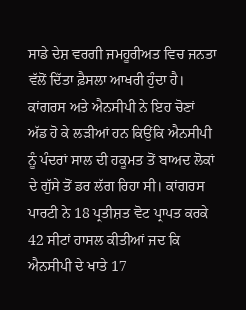ਸਾਡੇ ਦੇਸ਼ ਵਰਗੀ ਜਮਹੂਰੀਅਤ ਵਿਚ ਜਨਤਾ ਵੱਲੋਂ ਦਿੱਤਾ ਫ਼ੈਸਲਾ ਆਖਰੀ ਹੁੰਦਾ ਹੈ। ਕਾਂਗਰਸ ਅਤੇ ਐਨਸੀਪੀ ਨੇ ਇਹ ਚੋਣਾਂ ਅੱਡ ਹੋ ਕੇ ਲੜੀਆਂ ਹਨ ਕਿਉਂਕਿ ਐਨਸੀਪੀ ਨੂੰ ਪੰਦਰਾਂ ਸਾਲ ਦੀ ਹਕੂਮਤ ਤੋਂ ਬਾਅਦ ਲੋਕਾਂ ਦੇ ਗੁੱਸੇ ਤੋਂ ਡਰ ਲੱਗ ਰਿਹਾ ਸੀ। ਕਾਂਗਰਸ ਪਾਰਟੀ ਨੇ 18 ਪ੍ਰਤੀਸ਼ਤ ਵੋਟ ਪ੍ਰਾਪਤ ਕਰਕੇ 42 ਸੀਟਾਂ ਹਾਸਲ ਕੀਤੀਆਂ ਜਦ ਕਿ ਐਨਸੀਪੀ ਦੇ ਖਾਤੇ 17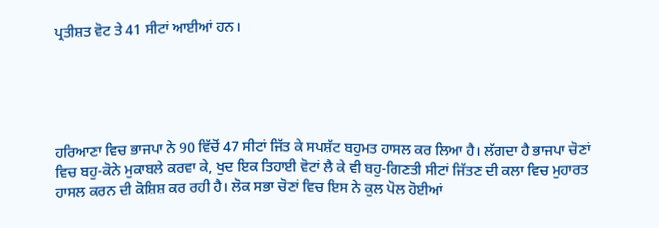ਪ੍ਰਤੀਸ਼ਤ ਵੋਟ ਤੇ 41 ਸੀਟਾਂ ਆਈਆਂ ਹਨ।





ਹਰਿਆਣਾ ਵਿਚ ਭਾਜਪਾ ਨੇ 90 ਵਿੱਚੋਂ 47 ਸੀਟਾਂ ਜਿੱਤ ਕੇ ਸਪਸ਼ੱਟ ਬਹੁਮਤ ਹਾਸਲ ਕਰ ਲਿਆ ਹੈ। ਲੱਗਦਾ ਹੈ ਭਾਜਪਾ ਚੋਣਾਂ ਵਿਚ ਬਹੁ-ਕੋਨੇ ਮੁਕਾਬਲੇ ਕਰਵਾ ਕੇ, ਖੁਦ ਇਕ ਤਿਹਾਈ ਵੋਟਾਂ ਲੈ ਕੇ ਵੀ ਬਹੁ-ਗਿਣਤੀ ਸੀਟਾਂ ਜਿੱਤਣ ਦੀ ਕਲਾ ਵਿਚ ਮੁਹਾਰਤ ਹਾਸਲ ਕਰਨ ਦੀ ਕੋਸ਼ਿਸ਼ ਕਰ ਰਹੀ ਹੈ। ਲੋਕ ਸਭਾ ਚੋਣਾਂ ਵਿਚ ਇਸ ਨੇ ਕੁਲ ਪੋਲ ਹੋਈਆਂ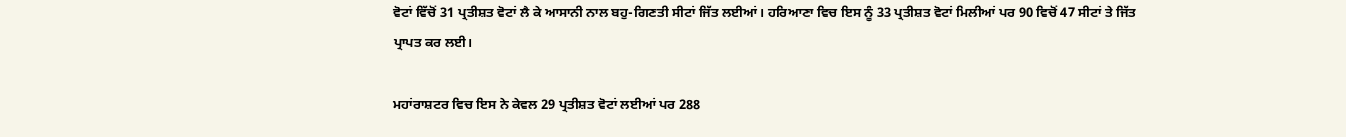ਵੋਟਾਂ ਵਿੱਚੋਂ 31 ਪ੍ਰਤੀਸ਼ਤ ਵੋਟਾਂ ਲੈ ਕੇ ਆਸਾਨੀ ਨਾਲ ਬਹੁ-ਗਿਣਤੀ ਸੀਟਾਂ ਜਿੱਤ ਲਈਆਂ। ਹਰਿਆਣਾ ਵਿਚ ਇਸ ਨੂੰ 33 ਪ੍ਰਤੀਸ਼ਤ ਵੋਟਾਂ ਮਿਲੀਆਂ ਪਰ 90 ਵਿਚੋਂ 47 ਸੀਟਾਂ ਤੇ ਜਿੱਤ ਪ੍ਰਾਪਤ ਕਰ ਲਈ।

ਮਹਾਂਰਾਸ਼ਟਰ ਵਿਚ ਇਸ ਨੇ ਕੇਵਲ 29 ਪ੍ਰਤੀਸ਼ਤ ਵੋਟਾਂ ਲਈਆਂ ਪਰ 288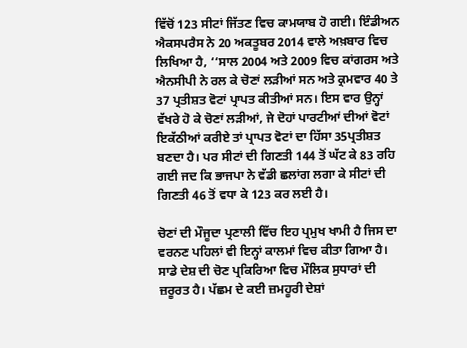ਵਿੱਚੋਂ 123 ਸੀਟਾਂ ਜਿੱਤਣ ਵਿਚ ਕਾਮਯਾਬ ਹੋ ਗਈ। ਇੰਡੀਅਨ ਐਕਸਪਰੈਸ ਨੇ 20 ਅਕਤੂਬਰ 2014 ਵਾਲੇ ਅਖ਼ਬਾਰ ਵਿਚ ਲਿਖਿਆ ਹੈ, ‘‘ਸਾਲ 2004 ਅਤੇ 2009 ਵਿਚ ਕਾਂਗਰਸ ਅਤੇ ਐਨਸੀਪੀ ਨੇ ਰਲ ਕੇ ਚੋਣਾਂ ਲੜੀਆਂ ਸਨ ਅਤੇ ਕ੍ਰਮਵਾਰ 40 ਤੇ 37 ਪ੍ਰਤੀਸ਼ਤ ਵੋਟਾਂ ਪ੍ਰਾਪਤ ਕੀਤੀਆਂ ਸਨ। ਇਸ ਵਾਰ ਉਨ੍ਹਾਂ ਵੱਖਰੇ ਹੋ ਕੇ ਚੋਣਾਂ ਲੜੀਆਂ, ਜੇ ਦੋਹਾਂ ਪਾਰਟੀਆਂ ਦੀਆਂ ਵੋਟਾਂ ਇਕੱਠੀਆਂ ਕਰੀਏ ਤਾਂ ਪ੍ਰਾਪਤ ਵੋਟਾਂ ਦਾ ਹਿੱਸਾ 35ਪ੍ਰਤੀਸ਼ਤ ਬਣਦਾ ਹੈ। ਪਰ ਸੀਟਾਂ ਦੀ ਗਿਣਤੀ 144 ਤੋਂ ਘੱਟ ਕੇ 83 ਰਹਿ ਗਈ ਜਦ ਕਿ ਭਾਜਪਾ ਨੇ ਵੱਡੀ ਛਲਾਂਗ ਲਗਾ ਕੇ ਸੀਟਾਂ ਦੀ ਗਿਣਤੀ 46 ਤੋਂ ਵਧਾ ਕੇ 123 ਕਰ ਲਈ ਹੈ।

ਚੋਣਾਂ ਦੀ ਮੌਜੂਦਾ ਪ੍ਰਣਾਲੀ ਵਿੱਚ ਇਹ ਪ੍ਰਮੁਖ ਖਾਮੀ ਹੈ ਜਿਸ ਦਾ ਵਰਨਣ ਪਹਿਲਾਂ ਵੀ ਇਨ੍ਹਾਂ ਕਾਲਮਾਂ ਵਿਚ ਕੀਤਾ ਗਿਆ ਹੈ। ਸਾਡੇ ਦੇਸ਼ ਦੀ ਚੋਣ ਪ੍ਰਕਿਰਿਆ ਵਿਚ ਮੌਲਿਕ ਸੁਧਾਰਾਂ ਦੀ ਜ਼ਰੂਰਤ ਹੈ। ਪੱਛਮ ਦੇ ਕਈ ਜ਼ਮਹੂਰੀ ਦੇਸ਼ਾਂ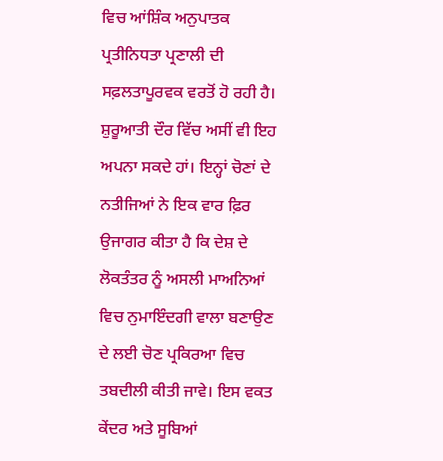ਵਿਚ ਆਂਸ਼ਿੰਕ ਅਨੁਪਾਤਕ ਪ੍ਰਤੀਨਿਧਤਾ ਪ੍ਰਣਾਲੀ ਦੀ ਸਫ਼ਲਤਾਪੂਰਵਕ ਵਰਤੋਂ ਹੋ ਰਹੀ ਹੈ। ਸ਼ੁਰੂਆਤੀ ਦੌਰ ਵਿੱਚ ਅਸੀਂ ਵੀ ਇਹ ਅਪਨਾ ਸਕਦੇ ਹਾਂ। ਇਨ੍ਹਾਂ ਚੋਣਾਂ ਦੇ ਨਤੀਜਿਆਂ ਨੇ ਇਕ ਵਾਰ ਫ਼ਿਰ ਉਜਾਗਰ ਕੀਤਾ ਹੈ ਕਿ ਦੇਸ਼ ਦੇ ਲੋਕਤੰਤਰ ਨੂੰ ਅਸਲੀ ਮਾਅਨਿਆਂ ਵਿਚ ਨੁਮਾਇੰਦਗੀ ਵਾਲਾ ਬਣਾਉਣ ਦੇ ਲਈ ਚੋਣ ਪ੍ਰਕਿਰਆ ਵਿਚ ਤਬਦੀਲੀ ਕੀਤੀ ਜਾਵੇ। ਇਸ ਵਕਤ ਕੇਂਦਰ ਅਤੇ ਸੂਬਿਆਂ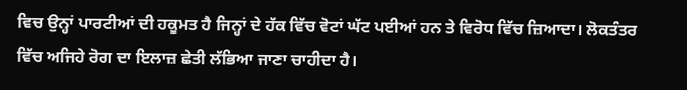ਵਿਚ ਉਨ੍ਹਾਂ ਪਾਰਟੀਆਂ ਦੀ ਹਕੂਮਤ ਹੈ ਜਿਨ੍ਹਾਂ ਦੇ ਹੱਕ ਵਿੱਚ ਵੋਟਾਂ ਘੱਟ ਪਈਆਂ ਹਨ ਤੇ ਵਿਰੋਧ ਵਿੱਚ ਜ਼ਿਆਦਾ। ਲੋਕਤੰਤਰ ਵਿੱਚ ਅਜਿਹੇ ਰੋਗ ਦਾ ਇਲਾਜ਼ ਛੇਤੀ ਲੱਭਿਆ ਜਾਣਾ ਚਾਹੀਦਾ ਹੈ।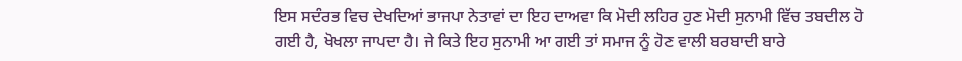ਇਸ ਸਦੰਰਭ ਵਿਚ ਦੇਖਦਿਆਂ ਭਾਜਪਾ ਨੇਤਾਵਾਂ ਦਾ ਇਹ ਦਾਅਵਾ ਕਿ ਮੋਦੀ ਲਹਿਰ ਹੁਣ ਮੋਦੀ ਸੁਨਾਮੀ ਵਿੱਚ ਤਬਦੀਲ ਹੋ ਗਈ ਹੈ, ਖੋਖਲਾ ਜਾਪਦਾ ਹੈ। ਜੇ ਕਿਤੇ ਇਹ ਸੁਨਾਮੀ ਆ ਗਈ ਤਾਂ ਸਮਾਜ ਨੂੰ ਹੋਣ ਵਾਲੀ ਬਰਬਾਦੀ ਬਾਰੇ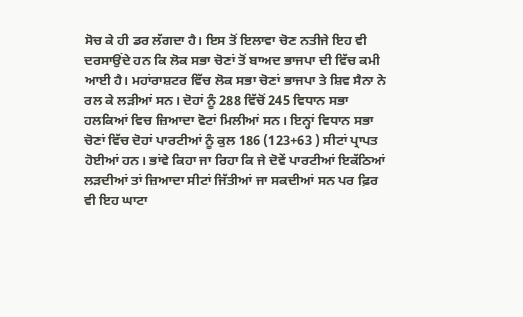ਸੋਚ ਕੇ ਹੀ ਡਰ ਲੱਗਦਾ ਹੈ। ਇਸ ਤੋਂ ਇਲਾਵਾ ਚੋਣ ਨਤੀਜੇ ਇਹ ਵੀ ਦਰਸਾਉਂਦੇ ਹਨ ਕਿ ਲੋਕ ਸਭਾ ਚੋਣਾਂ ਤੋਂ ਬਾਅਦ ਭਾਜਪਾ ਦੀ ਵਿੱਚ ਕਮੀ ਆਈ ਹੈ। ਮਹਾਂਰਾਸ਼ਟਰ ਵਿੱਚ ਲੋਕ ਸਭਾ ਚੋਣਾਂ ਭਾਜਪਾ ਤੇ ਸ਼ਿਵ ਸੈਨਾ ਨੇ ਰਲ ਕੇ ਲੜੀਆਂ ਸਨ। ਦੋਹਾਂ ਨੂੰ 288 ਵਿੱਚੋਂ 245 ਵਿਧਾਨ ਸਭਾ ਹਲਕਿਆਂ ਵਿਚ ਜ਼ਿਆਦਾ ਵੋਟਾਂ ਮਿਲੀਆਂ ਸਨ। ਇਨ੍ਹਾਂ ਵਿਧਾਨ ਸਭਾ ਚੋਣਾਂ ਵਿੱਚ ਦੋਹਾਂ ਪਾਰਟੀਆਂ ਨੂੰ ਕੁਲ 186 (123+63 ) ਸੀਟਾਂ ਪ੍ਰਾਪਤ ਹੋਈਆਂ ਹਨ। ਭਾਂਵੇ ਕਿਹਾ ਜਾ ਰਿਹਾ ਕਿ ਜੇ ਦੋਵੇਂ ਪਾਰਟੀਆਂ ਇਕੱਠਿਆਂ ਲੜਦੀਆਂ ਤਾਂ ਜ਼ਿਆਦਾ ਸੀਟਾਂ ਜਿੱਤੀਆਂ ਜਾ ਸਕਦੀਆਂ ਸਨ ਪਰ ਫ਼ਿਰ ਵੀ ਇਹ ਘਾਟਾ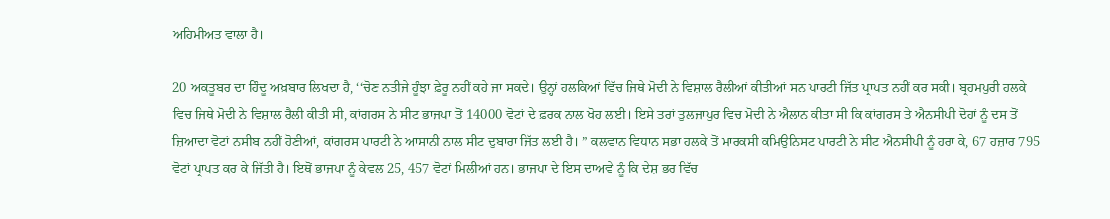ਅਹਿਮੀਅਤ ਵਾਲਾ ਹੈ।

20 ਅਕਤੂਬਰ ਦਾ ਹਿੰਦੂ ਅਖ਼ਬਾਰ ਲਿਖਦਾ ਹੈ, ‘‘ਚੋਣ ਨਤੀਜੇ ਹੂੰਝਾ ਫ਼ੇਰੂ ਨਹੀਂ ਕਹੇ ਜਾ ਸਕਦੇ। ਉਨ੍ਹਾਂ ਹਲਕਿਆਂ ਵਿੱਚ ਜਿਥੇ ਮੋਦੀ ਨੇ ਵਿਸ਼ਾਲ ਰੈਲੀਆਂ ਕੀਤੀਆਂ ਸਨ ਪਾਰਟੀ ਜਿੱਤ ਪ੍ਰਾਪਤ ਨਹੀਂ ਕਰ ਸਕੀ। ਬ੍ਰਹਮਪੁਰੀ ਹਲਕੇ ਵਿਚ ਜਿਥੇ ਮੋਦੀ ਨੇ ਵਿਸ਼ਾਲ ਰੈਲੀ ਕੀਤੀ ਸੀ, ਕਾਂਗਰਸ ਨੇ ਸੀਟ ਭਾਜਪਾ ਤੋਂ 14000 ਵੋਟਾਂ ਦੇ ਫ਼ਰਕ ਨਾਲ ਖੋਹ ਲਈ। ਇਸੇ ਤਰਾਂ ਤੁਲਜਾਪੁਰ ਵਿਚ ਮੋਦੀ ਨੇ ਐਲਾਨ ਕੀਤਾ ਸੀ ਕਿ ਕਾਂਗਰਸ ਤੇ ਐਨਸੀਪੀ ਦੋਹਾਂ ਨੂੰ ਦਸ ਤੋਂ ਜ਼ਿਆਦਾ ਵੋਟਾਂ ਨਸੀਬ ਨਹੀਂ ਹੋਣੀਆਂ, ਕਾਂਗਰਸ ਪਾਰਟੀ ਨੇ ਆਸਾਨੀ ਨਾਲ ਸੀਟ ਦੁਬਾਰਾ ਜਿੱਤ ਲਈ ਹੈ। ” ਕਲਵਾਨ ਵਿਧਾਨ ਸਭਾ ਹਲਕੇ ਤੋਂ ਮਾਰਕਸੀ ਕਮਿਉਨਿਸਟ ਪਾਰਟੀ ਨੇ ਸੀਟ ਐਨਸੀਪੀ ਨੂੰ ਹਰਾ ਕੇ, 67 ਹਜ਼ਾਰ 795 ਵੋਟਾਂ ਪ੍ਰਾਪਤ ਕਰ ਕੇ ਜਿੱਤੀ ਹੈ। ਇਥੋਂ ਭਾਜਪਾ ਨੂੰ ਕੇਵਲ 25, 457 ਵੋਟਾਂ ਮਿਲੀਆਂ ਹਨ। ਭਾਜਪਾ ਦੇ ਇਸ ਦਾਅਵੇ ਨੂੰ ਕਿ ਦੇਸ਼ ਭਰ ਵਿੱਚ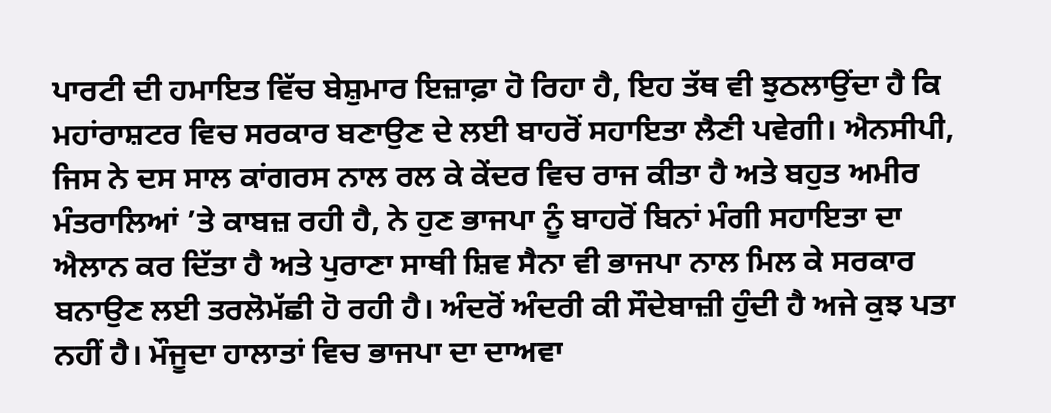ਪਾਰਟੀ ਦੀ ਹਮਾਇਤ ਵਿੱਚ ਬੇਸ਼ੁਮਾਰ ਇਜ਼ਾਫ਼ਾ ਹੋ ਰਿਹਾ ਹੈ, ਇਹ ਤੱਥ ਵੀ ਝੁਠਲਾਉਂਦਾ ਹੈ ਕਿ ਮਹਾਂਰਾਸ਼ਟਰ ਵਿਚ ਸਰਕਾਰ ਬਣਾਉਣ ਦੇ ਲਈ ਬਾਹਰੋਂ ਸਹਾਇਤਾ ਲੈਣੀ ਪਵੇਗੀ। ਐਨਸੀਪੀ, ਜਿਸ ਨੇ ਦਸ ਸਾਲ ਕਾਂਗਰਸ ਨਾਲ ਰਲ ਕੇ ਕੇਂਦਰ ਵਿਚ ਰਾਜ ਕੀਤਾ ਹੈ ਅਤੇ ਬਹੁਤ ਅਮੀਰ ਮੰਤਰਾਲਿਆਂ ’ਤੇ ਕਾਬਜ਼ ਰਹੀ ਹੈ, ਨੇ ਹੁਣ ਭਾਜਪਾ ਨੂੰ ਬਾਹਰੋਂ ਬਿਨਾਂ ਮੰਗੀ ਸਹਾਇਤਾ ਦਾ ਐਲਾਨ ਕਰ ਦਿੱਤਾ ਹੈ ਅਤੇ ਪੁਰਾਣਾ ਸਾਥੀ ਸ਼ਿਵ ਸੈਨਾ ਵੀ ਭਾਜਪਾ ਨਾਲ ਮਿਲ ਕੇ ਸਰਕਾਰ ਬਨਾਉਣ ਲਈ ਤਰਲੋਮੱਛੀ ਹੋ ਰਹੀ ਹੈ। ਅੰਦਰੋਂ ਅੰਦਰੀ ਕੀ ਸੌਦੇਬਾਜ਼ੀ ਹੁੰਦੀ ਹੈ ਅਜੇ ਕੁਝ ਪਤਾ ਨਹੀਂ ਹੈ। ਮੌਜੂਦਾ ਹਾਲਾਤਾਂ ਵਿਚ ਭਾਜਪਾ ਦਾ ਦਾਅਵਾ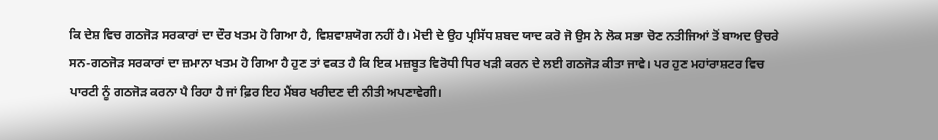ਕਿ ਦੇਸ਼ ਵਿਚ ਗਠਜੋੜ ਸਰਕਾਰਾਂ ਦਾ ਦੌਰ ਖਤਮ ਹੋ ਗਿਆ ਹੈ, ਵਿਸ਼ਵਾਸ਼ਯੋਗ ਨਹੀਂ ਹੈ। ਮੋਦੀ ਦੇ ਉਹ ਪ੍ਰਸਿੱਧ ਸ਼ਬਦ ਯਾਦ ਕਰੋ ਜੋ ਉਸ ਨੇ ਲੋਕ ਸਭਾ ਚੋਣ ਨਤੀਜਿਆਂ ਤੋਂ ਬਾਅਦ ਉਚਰੇ ਸਨ-ਗਠਜੋੜ ਸਰਕਾਰਾਂ ਦਾ ਜ਼ਮਾਨਾ ਖਤਮ ਹੋ ਗਿਆ ਹੈ ਹੁਣ ਤਾਂ ਵਕਤ ਹੈ ਕਿ ਇਕ ਮਜ਼ਬੂਤ ਵਿਰੋਧੀ ਧਿਰ ਖੜੀ ਕਰਨ ਦੇ ਲਈ ਗਠਜੋੜ ਕੀਤਾ ਜਾਵੇ। ਪਰ ਹੁਣ ਮਹਾਂਰਾਸ਼ਟਰ ਵਿਚ ਪਾਰਟੀ ਨੂੰ ਗਠਜੋੜ ਕਰਨਾ ਪੈ ਰਿਹਾ ਹੈ ਜਾਂ ਫ਼ਿਰ ਇਹ ਮੈਂਬਰ ਖਰੀਦਣ ਦੀ ਨੀਤੀ ਅਪਣਾਵੇਗੀ।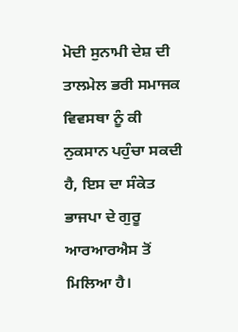ਮੋਦੀ ਸੁਨਾਮੀ ਦੇਸ਼ ਦੀ ਤਾਲਮੇਲ ਭਰੀ ਸਮਾਜਕ ਵਿਵਸਥਾ ਨੂੰ ਕੀ ਨੁਕਸਾਨ ਪਹੁੰਚਾ ਸਕਦੀ ਹੈ, ਇਸ ਦਾ ਸੰਕੇਤ ਭਾਜਪਾ ਦੇ ਗੁਰੂ ਆਰਆਰਐਸ ਤੋਂ ਮਿਲਿਆ ਹੈ।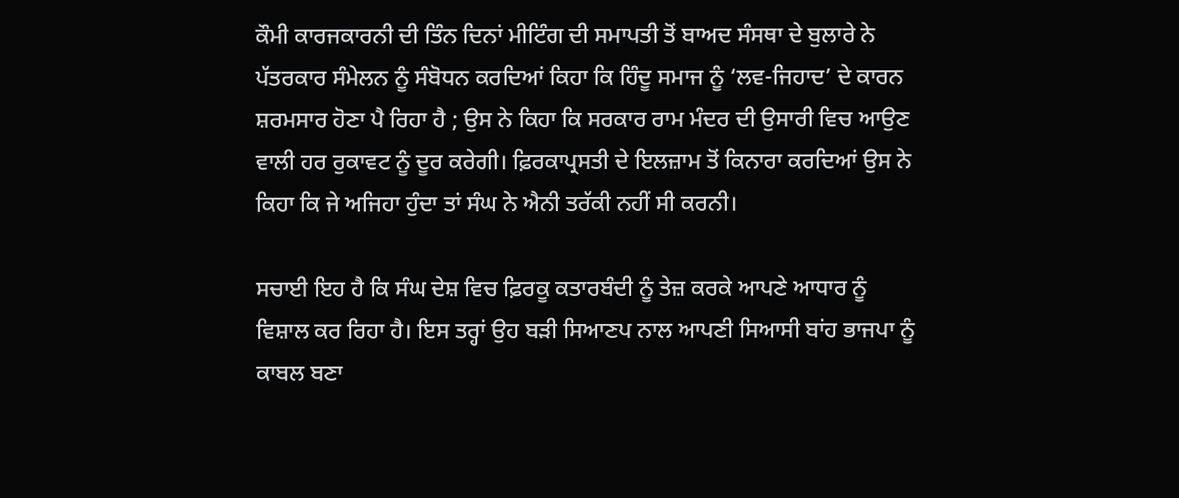ਕੌਮੀ ਕਾਰਜਕਾਰਨੀ ਦੀ ਤਿੰਨ ਦਿਨਾਂ ਮੀਟਿੰਗ ਦੀ ਸਮਾਪਤੀ ਤੋਂ ਬਾਅਦ ਸੰਸਥਾ ਦੇ ਬੁਲਾਰੇ ਨੇ ਪੱਤਰਕਾਰ ਸੰਮੇਲਨ ਨੂੰ ਸੰਬੋਧਨ ਕਰਦਿਆਂ ਕਿਹਾ ਕਿ ਹਿੰਦੂ ਸਮਾਜ ਨੂੰ ‘ਲਵ-ਜਿਹਾਦ’ ਦੇ ਕਾਰਨ ਸ਼ਰਮਸਾਰ ਹੋਣਾ ਪੈ ਰਿਹਾ ਹੈ ; ਉਸ ਨੇ ਕਿਹਾ ਕਿ ਸਰਕਾਰ ਰਾਮ ਮੰਦਰ ਦੀ ਉਸਾਰੀ ਵਿਚ ਆਉਣ ਵਾਲੀ ਹਰ ਰੁਕਾਵਟ ਨੂੰ ਦੂਰ ਕਰੇਗੀ। ਫ਼ਿਰਕਾਪ੍ਰਸਤੀ ਦੇ ਇਲਜ਼ਾਮ ਤੋਂ ਕਿਨਾਰਾ ਕਰਦਿਆਂ ਉਸ ਨੇ ਕਿਹਾ ਕਿ ਜੇ ਅਜਿਹਾ ਹੁੰਦਾ ਤਾਂ ਸੰਘ ਨੇ ਐਨੀ ਤਰੱਕੀ ਨਹੀਂ ਸੀ ਕਰਨੀ।

ਸਚਾਈ ਇਹ ਹੈ ਕਿ ਸੰਘ ਦੇਸ਼ ਵਿਚ ਫ਼ਿਰਕੂ ਕਤਾਰਬੰਦੀ ਨੂੰ ਤੇਜ਼ ਕਰਕੇ ਆਪਣੇ ਆਧਾਰ ਨੂੰ ਵਿਸ਼ਾਲ ਕਰ ਰਿਹਾ ਹੈ। ਇਸ ਤਰ੍ਹਾਂ ਉਹ ਬੜੀ ਸਿਆਣਪ ਨਾਲ ਆਪਣੀ ਸਿਆਸੀ ਬਾਂਹ ਭਾਜਪਾ ਨੂੰ ਕਾਬਲ ਬਣਾ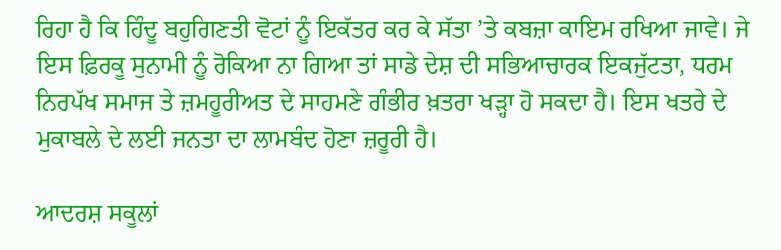ਰਿਹਾ ਹੈ ਕਿ ਹਿੰਦੂ ਬਹੁਗਿਣਤੀ ਵੋਟਾਂ ਨੂੰ ਇਕੱਤਰ ਕਰ ਕੇ ਸੱਤਾ ’ਤੇ ਕਬਜ਼ਾ ਕਾਇਮ ਰਖਿਆ ਜਾਵੇ। ਜੇ ਇਸ ਫ਼ਿਰਕੂ ਸੁਨਾਮੀ ਨੂੰ ਰੋਕਿਆ ਨਾ ਗਿਆ ਤਾਂ ਸਾਡੇ ਦੇਸ਼ ਦੀ ਸਭਿਆਚਾਰਕ ਇਕਜੁੱਟਤਾ, ਧਰਮ ਨਿਰਪੱਖ ਸਮਾਜ ਤੇ ਜ਼ਮਹੂਰੀਅਤ ਦੇ ਸਾਹਮਣੇ ਗੰਭੀਰ ਖ਼ਤਰਾ ਖੜ੍ਹਾ ਹੋ ਸਕਦਾ ਹੈ। ਇਸ ਖਤਰੇ ਦੇ ਮੁਕਾਬਲੇ ਦੇ ਲਈ ਜਨਤਾ ਦਾ ਲਾਮਬੰਦ ਹੋਣਾ ਜ਼ਰੂਰੀ ਹੈ।

ਆਦਰਸ਼ ਸਕੂਲਾਂ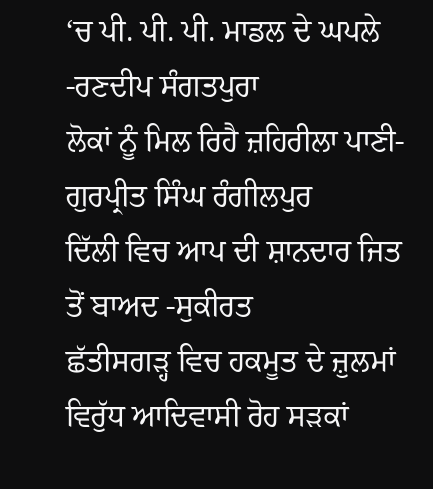‘ਚ ਪੀ. ਪੀ. ਪੀ. ਮਾਡਲ ਦੇ ਘਪਲੇ -ਰਣਦੀਪ ਸੰਗਤਪੁਰਾ
ਲੋਕਾਂ ਨੂੰ ਮਿਲ ਰਿਹੈ ਜ਼ਹਿਰੀਲਾ ਪਾਣੀ- ਗੁਰਪ੍ਰੀਤ ਸਿੰਘ ਰੰਗੀਲਪੁਰ
ਦਿੱਲੀ ਵਿਚ ਆਪ ਦੀ ਸ਼ਾਨਦਾਰ ਜਿਤ ਤੋਂ ਬਾਅਦ -ਸੁਕੀਰਤ
ਛੱਤੀਸਗੜ੍ਹ ਵਿਚ ਹਕਮੂਤ ਦੇ ਜ਼ੁਲਮਾਂ ਵਿਰੁੱਧ ਆਦਿਵਾਸੀ ਰੋਹ ਸੜਕਾਂ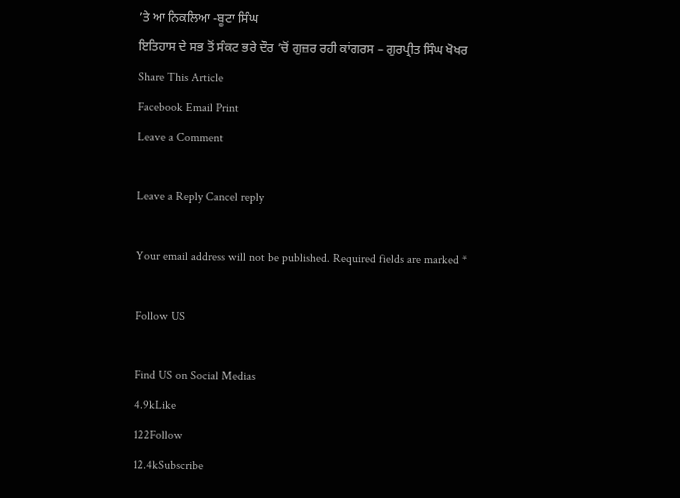’ਤੇ ਆ ਨਿਕਲਿਆ -ਬੂਟਾ ਸਿੰਘ
ਇਤਿਹਾਸ ਦੇ ਸਭ ਤੋਂ ਸੰਕਟ ਭਰੇ ਦੌਰ ’ਚੋਂ ਗੁਜ਼ਰ ਰਹੀ ਕਾਂਗਰਸ – ਗੁਰਪ੍ਰੀਤ ਸਿੰਘ ਖੋਖਰ
Share This Article
Facebook Email Print
Leave a Comment

Leave a Reply Cancel reply

Your email address will not be published. Required fields are marked *

Follow US

Find US on Social Medias
4.9kLike
122Follow
12.4kSubscribe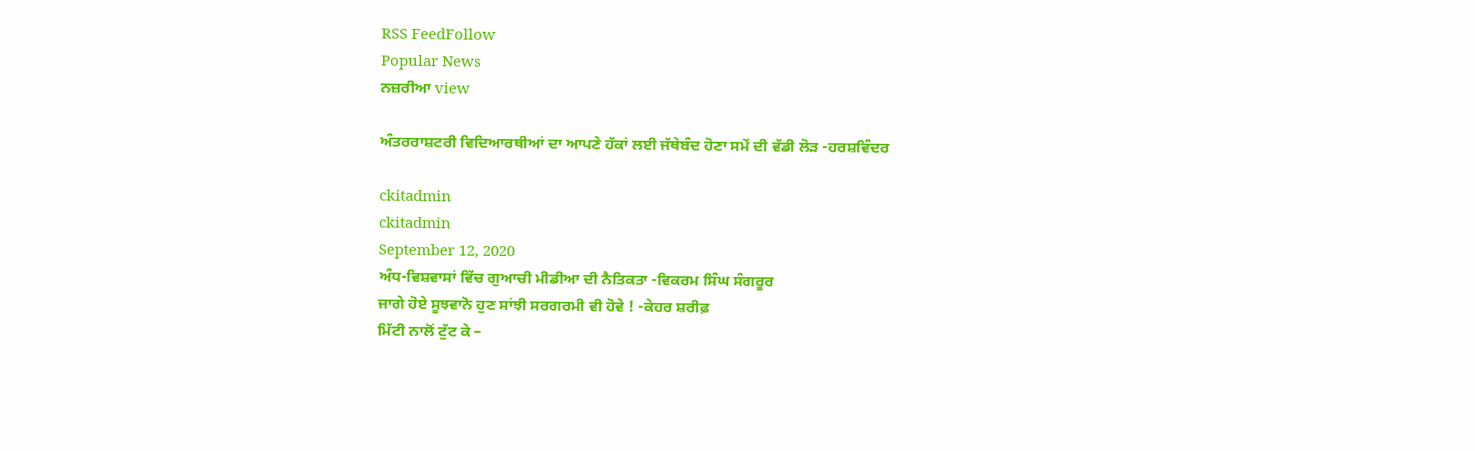RSS FeedFollow
Popular News
ਨਜ਼ਰੀਆ view

ਅੰਤਰਰਾਸ਼ਟਰੀ ਵਿਦਿਆਰਥੀਆਂ ਦਾ ਆਪਣੇ ਹੱਕਾਂ ਲਈ ਜੱਥੇਬੰਦ ਹੋਣਾ ਸਮੇਂ ਦੀ ਵੱਡੀ ਲੋੜ -ਹਰਸ਼ਵਿੰਦਰ

ckitadmin
ckitadmin
September 12, 2020
ਅੰਧ-ਵਿਸ਼ਵਾਸਾਂ ਵਿੱਚ ਗੁਆਚੀ ਮੀਡੀਆ ਦੀ ਨੈਤਿਕਤਾ -ਵਿਕਰਮ ਸਿੰਘ ਸੰਗਰੂਰ
ਜਾਗੇ ਹੋਏ ਸੂਝਵਾਨੋ ਹੁਣ ਸਾਂਝੀ ਸਰਗਰਮੀ ਵੀ ਹੋਵੇ ! -ਕੇਹਰ ਸ਼ਰੀਫ਼
ਮਿੱਟੀ ਨਾਲੋਂ ਟੁੱਟ ਕੇ –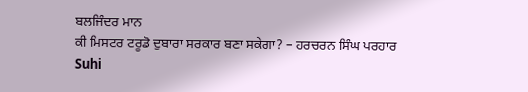ਬਲਜਿੰਦਰ ਮਾਨ
ਕੀ ਮਿਸਟਰ ਟਰੂਡੋ ਦੁਬਾਰਾ ਸਰਕਾਰ ਬਣਾ ਸਕੇਗਾ? – ਹਰਚਰਨ ਸਿੰਘ ਪਰਹਾਰ
Suhi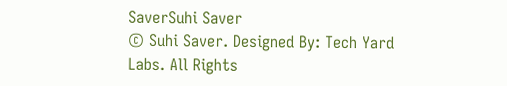SaverSuhi Saver
© Suhi Saver. Designed By: Tech Yard Labs. All Rights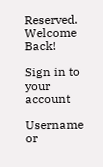Reserved.
Welcome Back!

Sign in to your account

Username or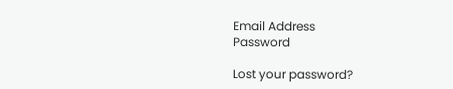Email Address
Password

Lost your password?